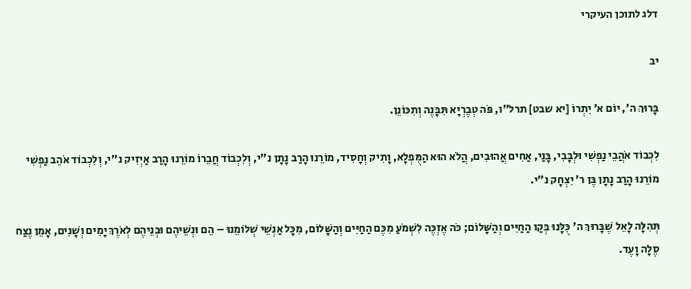דלג לתוכן העיקרי

יב

בָּרוּךְ ה', יוֹם א' יִתְרוֹ [יא שבט] תרל"ו, פֹּה טְבֶרְיָא תִּבָּנֶה וְתִכּוֹנֵן.

לִכְבוֹד אֹהֲבֵי נַפְשִׁי וּלְבָבִי, בָּנַי, אַחִים אֲהוּבִים, הֲלֹא הוּא הַמֻּפְלָא, וָתִיק וְחָסִיד, מוֹרֵנוּ הָרַב נָתָן נ"י, וְלִכְבוֹד חֲבֵרוֹ מוֹרֵנוּ הָרַב אַיְזִיק נ"י, וְלִכְבוֹד אֹהֵב נַפְשִׁי מוֹרֵנוּ הָרַב נָתָן בֶּן ר' יִצְחָק נ"י.

תְּהִלָּה לָאֵל שֶׁבָּרוּךְ ה' כֻּלָּנוּ בְּקַו הַחַיִּים וְהַשָּׁלוֹם; כֹּה אֶזְכֶּה לִשְׁמֹעַ מִכֶּם הַחַיִּים וְהַשָּׁלוֹם, מִכָּל אַנְשֵׁי שְׁלוֹמֵנוּ – הֵם וּנְשֵׁיהֶם וּבְנֵיהֶם לְאֹרֶךְ יָמִים וְשָׁנִים, אָמֵן נֶצַח סֶלָה וָעֶד.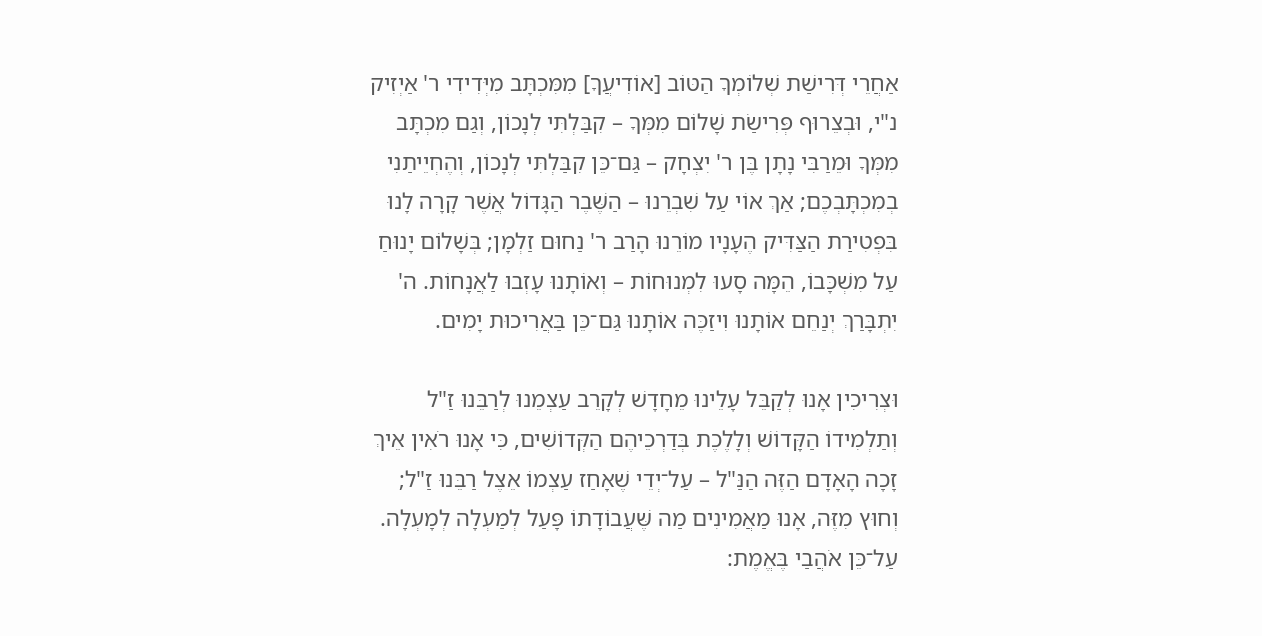אַחֲרֵי דְּרִישַׁת שְׁלוֹמְךָ הַטּוֹב [אוֹדִיעֲךָ] מִמִּכְתָּב מִיְּדִידִי ר' אַיְזִיק נ"י, וּבְצֵרוּף פְּרִישַׂת שָׁלוֹם מִמְּךָ – קִבַּלְתִּי לְנָכוֹן, וְגַם מִכְתָּב מִמְּךָ וּמֵרַבִּי נָתָן בֶּן ר' יִצְחָק – גַּם־כֵּן קִבַּלְתִּי לְנָכוֹן, וְהֶחְיֵיתַנִי בְמִכְתָּבְכֶם; אַךְ אוֹי עַל שִׁבְרֵנוּ – הַשֶּׁבֶר הַגָּדוֹל אֲשֶׁר קָרָה לָנוּ בִּפְטִירַת הַצַּדִּיק הֶעָנָיו מוֹרֵנוּ הָרַב ר' נַחוּם זַלְמָן; בְּשָׁלוֹם יָנוּחַ עַל מִשְׁכָּבוֹ, הֵמָּה סָעוּ לִמְנוּחוֹת – וְאוֹתָנוּ עָזְבוּ לַאֲנָחוֹת. ה' יִתְבָּרַךְ יְנַחֵם אוֹתָנוּ וִיזַכֶּה אוֹתָנוּ גַּם־כֵּן בַּאֲרִיכוּת יָמִים.

וּצְרִיכִין אָנוּ לְקַבֵּל עָלֵינוּ מֵחָדָשׁ לְקָרֵב עַצְמֵנוּ לְרַבֵּנוּ זַ"ל וְתַלְמִידוֹ הַקָּדוֹשׁ וְלָלֶכֶת בְּדַרְכֵיהֶם הַקְּדוֹשִׁים, כִּי אָנוּ רֹאִין אֵיךְ זָכָה הָאָדָם הַזֶּה הַנַּ"ל – עַל־יְדֵי שֶׁאָחַז עַצְמוֹ אֵצֶל רַבֵּנוּ זַ"ל; וְחוּץ מִזֶּה, אָנוּ מַאֲמִינִים מַה שֶּׁעֲבוֹדָתוֹ פָּעַל לְמַעְלָה לְמָעְלָה. עַל־כֵּן אֹהֲבַי בֶּאֱמֶת: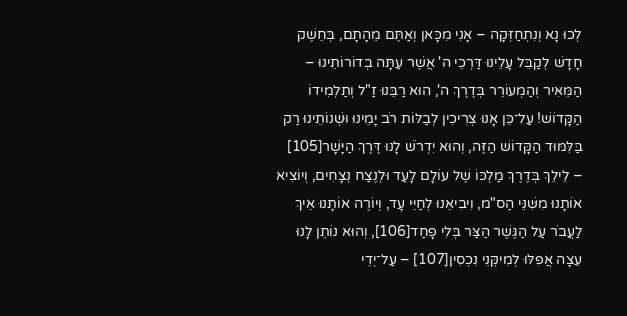לְכוּ נָא וְנִתְחַזְּקָה – אָנִי מִכָּאן וְאַתֶּם מֵהָתָם, בְּחֵשֶׁק חָדָשׁ לְקַבֵּל עָלֵינוּ דַּרְכֵי ה' אֲשֶׁר עַתָּה בְדוֹרוֹתֵינוּ – הַמֵּאִיר וְהַמְעוֹרֵר בְּדֶרֶךְ ה', הוּא רַבֵּנוּ זַ"ל וְתַלְמִידוֹ הַקָּדוֹשׁ! עַל־כֵּן אָנוּ צְרִיכִין לְבַלּוֹת רֹב יָמֵינוּ וּשְׁנוֹתֵינוּ רַק בַּלִּמּוּד הַקָּדוֹשׁ הַזֶּה, וְהוּא יִדְרֹשׁ לָנוּ דֶּרֶךְ הַיָּשָׁר[105] – לֵילֵךְ בְּדֶרֶךְ מַלְכּוֹ שֶׁל עוֹלָם לָעַד וּלְנֶצַח נְצָחִים, וְיוֹצִיא אוֹתָנוּ מִשִּׁנֵּי הַס"מ, וִיבִיאֵנוּ לְחַיֵּי עָד, וְיוֹרֶה אוֹתָנוּ אֵיךְ לַעֲבֹר עַל הַגֶּשֶׁר הַצַּר בְּלִי פָחַד[106], וְהוּא נוֹתֵן לָנוּ עֵצָה אֲפִלּוּ לְמִיקְּנֵי נִכְסִין[107] – עַל־יְדֵי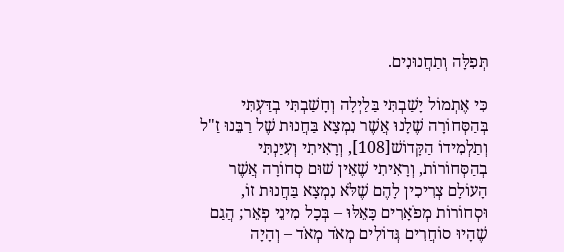תְּפִלָּה וְתַחֲנוּנִים.

כִּי אֶתְמוֹל יָשַׁבְתִּי בַּלַיְלָה וְחָשַׁבְתִּי בְדַּעְתִּי בְּהַסְּחוֹרָה שֶׁלָנוּ אֲשֶׁר נִמְצָא בַּחֲנוּת שֶׁל רַבֵּנוּ זַ"ל וְתַלְמִידוֹ הַקָּדוֹשׁ[108], וְרָאִיתִי וְעִיַּנְתִּי בְהַסְּחוֹרוֹת, וְרָאִיתִי שֶׁאֵין שׁוּם סְחוֹרָה אֲשֶׁר הָעוֹלָם צְרִיכִין לָהֶם שֶׁלֹּא נִמְצָא בַּחֲנוּת זוֹ, וּסְחוֹרוֹת מְפֹאָרִים כָּאֵלּוּ – בְּכָל מִינֵי פְאֵר; הֲגַם שֶׁהָיוּ סוֹחֲרִים גְּדוֹלִים מְאֹד מְאֹד – וְהָיָה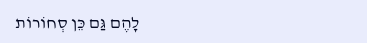לָהֶם גַּם כֵּן סְחוֹרוֹת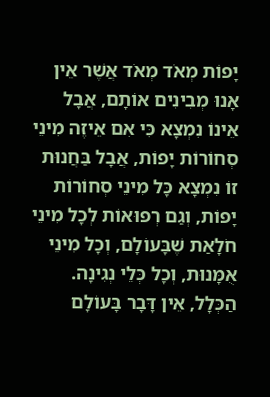יָפוֹת מְאֹד מְאֹד אֲשֶׁר אֵין אָנוּ מְבִינִים אוֹתָם, אֲבָל אֵינוֹ נִמְצָא כִּי אִם אֵיזֶה מִינֵי סְחוֹרוֹת יָפוֹת, אֲבָל בַּחֲנוּת זוֹ נִמְצָא כָּל מִינֵי סְחוֹרוֹת יָפוֹת, וְגַם רְפוּאוֹת לְכָל מִינֵי חֹלָאַת שֶׁבָּעוֹלָם, וְכָל מִינֵי אֻמָּנוּת, וְכָל כְּלֵי נְגִינָה. הַכְּלָל, אֵין דָּבָר בָּעוֹלָם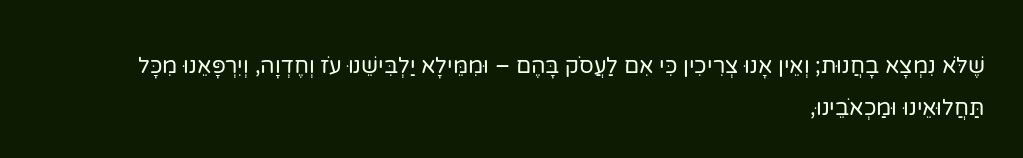שֶׁלֹּא נִמְצָא בָחֲנוּת; וְאֵין אָנוּ צְרִיכִין כִּי אִם לַעֲסֹק בָּהֶם – וּמִמֵּילָא יַלְבִּישֵׁנוּ עֹז וְחֶדְוָה, וְיִרְפָּאֵנוּ מִכָּל תַּחֲלוּאֵינוּ וּמַכְאֹבֵינוּ,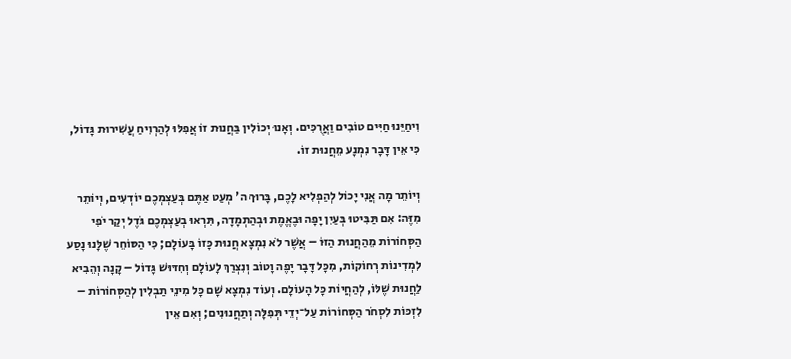וִיחַיֵּנוּ חַיִּים טוֹבִים וַאֲרֻכִּים. וְאָנוּ יְכוֹלִין בַּחֲנוּת זוֹ אֲפִלּוּ לְהַרְוִיחַ עֲשִׁירוּת גָּדוֹל, כִּי אֵין דָּבָר נִמְנָע מֵחֲנוּת זוֹ.

וְיוֹתֵר מָה אֲנִי יָכוֹל לְהַפְלִיא לָכֶם, בָּרוּךְ ה' מְעַט אַתֶּם בְּעַצְמְכֶם יוֹדְעִים, וְיוֹתֵר מִזֶּה: אִם תַּבִּיטוּ בְּעַיִן יָפָה וּבֶאֱמֶת וּבְהַתְמָדָה, תִּרְאוּ בְעַצְמְכֶם גֹּדֶל יְקַר יֹפִי הַסְּחוֹרוֹת מֵהַחֲנוּת הַזּוֹ – אֲשֶׁר לֹא נִמְצָא חֲנוּת כָּזוֹ בָּעוֹלָם; כִּי הַסּוֹחֵר שֶׁלָּנוּ נָסַע לִמְדִינוֹת רְחוֹקוֹת, מִכָּל דָּבָר יָפֶה וָטוֹב וְנִצְרַךְ לָעוֹלָם וְחִדּוּשׁ גָּדוֹל – קָנָה וְהֵבִיא לַחֲנוּת שֶׁלּוֹ, לְהַחֲיוֹת כָּל הָעוֹלָם. וְעוֹד נִמְצָא שָׁם כָּל מִינֵי תַבְלִין לְהַסְּחוֹרוֹת – לִזְכּוֹת לִסְחֹר הַסְּחוֹרוֹת עַל־יְדֵי תְּפִלָּה וְתַחֲנוּנִים; וְאִם אֵין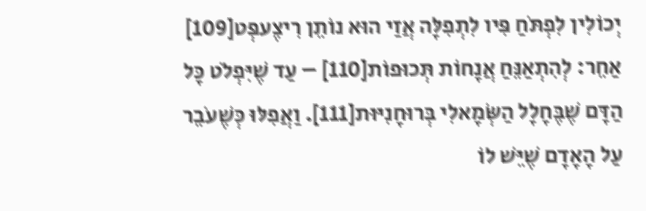יְכוֹלִין לִפְתֹּחַ פִּיו לִתְפִלָּה אֲזַי הוּא נוֹתֵן רִיצֶעפְּט[109] אַחֵר: לְהִתְאַנֵּחַ אֲנָחוֹת תְּכוּפוֹת[110] – עַד שֶׁיִּפְלֹט כָּל הַדָּם שֶׁבֶּחָלָל הַשְּׂמָאלִי בְּרוּחָנִיּוּת[111]. וַאֲפִלּוּ כְּשֶׁעֹבֵר עַל הָאָדָם שֶׁיֵּשׁ לוֹ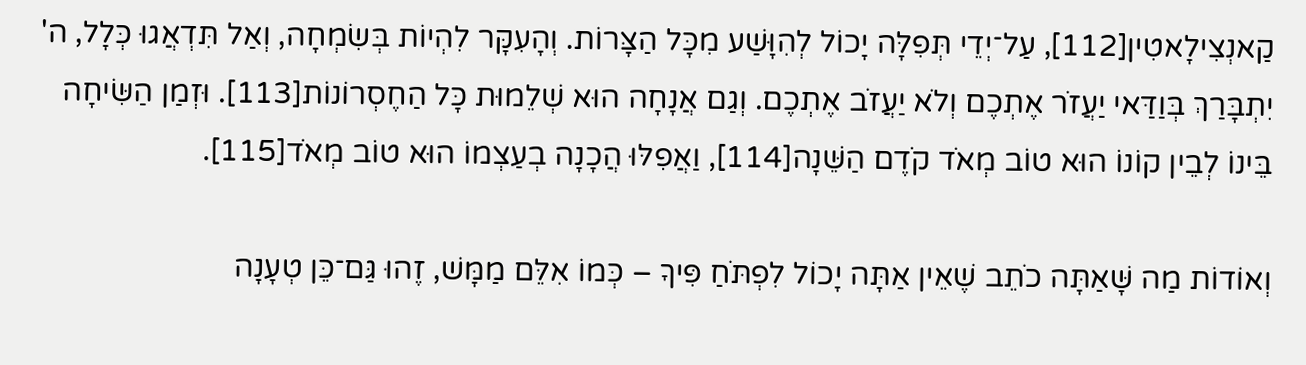קַאנְצִילָאטִין[112], עַל־יְדֵי תְּפִלָּה יָכוֹל לְהִוָּשַׁע מִכָּל הַצָּרוֹת. וְהָעִקָּר לִהְיוֹת בְּשִׂמְחָה, וְאַל תִּדְאֲגוּ כְּלָל, ה' יִתְבָּרַךְ בְּוַדַּאי יַעֲזֹר אֶתְכֶם וְלֹא יַעֲזֹב אֶתְכֶם. וְגַם אֲנָחָה הוּא שְׁלֵמוּת כָּל הַחֶסְרוֹנוֹת[113]. וּזְמַן הַשִּׂיחָה בֵּינוֹ לְבֵין קוֹנוֹ הוּא טוֹב מְאֹד קֹדֶם הַשֵּׁנָה[114], וַאֲפִלּוּ הֲכָנָה בְעַצְמוֹ הוּא טוֹב מְאֹד[115].

וְאוֹדוֹת מַה שָּׁאַתָּה כֹתֵב שֶׁאֵין אַתָּה יָכוֹל לִפְתֹּחַ פִּיךָ – כְּמוֹ אִלֵּם מַמָּשׁ, זֶהוּ גַּם־כֵּן טְעָנָה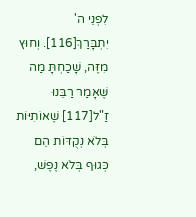לִפְנֵי ה' יִתְבָּרַךְ[116]. וְחוּץ מִזֶּה, שָׁכַחְתָּ מַה שֶּׁאָמַר רַבֵּנוּ זַ"ל[117] שֶׁאוֹתִיּוֹת בְּלֹא נְקֻדּוֹת הֵם כְּגוּף בְּלֹא נֶפֶשׁ,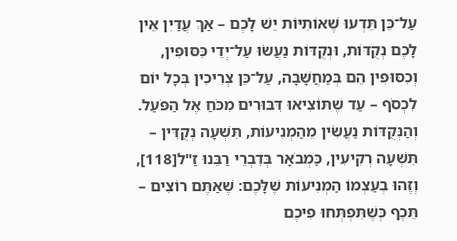עַל־כֵּן תֵּדְעוּ שֶׁאוֹתִיּוֹת יֵשׁ לָכֶם – אַךְ עֲדַיִן אֵין לָכֶם נְקֻדּוֹת, וּנְקֻדּוֹת נַעֲשׂוּ עַל־יְדֵי כִּסּוּפִין, וְכִסּוּפִין הֵם בְּמַחֲשָׁבָה, עַל־כֵּן צְרִיכִין בְּכָל יוֹם לִכְסֹף – עַד שֶׁתּוֹצִיאוּ דִּבּוּרִים מִכֹּחַ אֶל הַפֹּעַל. וְהַנְּקֻדּוֹת נַעֲשִׂין מֵהַמְנִיעוֹת, תִּשְׁעָה נְקֻדִּין – תִּשְׁעָה רְקִיעִין, כַּמְבֹאָר בְּדִבְרֵי רַבֵּנוּ זַ"ל[118], וְזֶהוּ בְעַצְמוֹ הַמְנִיעוֹת שֶׁלָּכֶם: שֶׁאַתֶּם רוֹצִים – תֵּכֶף כְּשֶׁתִּפְתְּחוּ פִיכֶם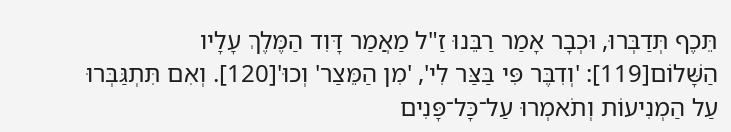תֵּכֶף תְּדַבְּרוּ, וּכְבָר אָמַר רַבֵּנוּ זַ"ל מַאֲמַר דָּוִד הַמֶּלֶךְ עָלָיו הַשָּׁלוֹם[119]: 'וְדִבֶּר פִּי בַּצַּר לִי', 'מִן הַמֵּצַר' וְכוּ'[120]. וְאִם תִּתְגַּבְּרוּ עַל הַמְנִיעוֹת וְתֹאמְרוּ עַל־כָּל־פָּנִים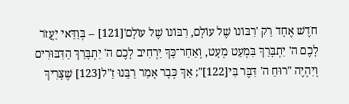חֹדֶשׁ אֶחָד רַק 'רִבּוֹנוֹ שֶׁל עוֹלָם, רִבּוֹנוֹ שֶׁל עוֹלָם'[121] – בְּוַדַּאי יַעֲזֹר לָכֶם ה' יִתְבָּרַךְ בִּמְעַט מְעָט, וְאַחַר־כָּךְ יַרְחִיב לָכֶם ה' יִתְבָּרַךְ הַדִּבּוּרִים וְיִהְיֶה "רוּחַ ה' דִּבֶּר בִּי[122]"; אַךְ כְּבָר אָמַר רַבֵּנוּ זַ"ל[123] שֶׁצָּרִיךְ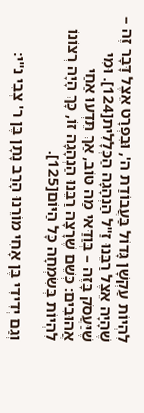לִהְיוֹת עַקְשָׁן גָּדוֹל בַּעֲבוֹדַת ה', וּבִפְרָט אֵצֶל דָּבָר זֶה – שֶׁהָיָה אֵצֶל רַבֵּנוּ זַ"ל הַנְהָגָה הַכְּלָלִית[124]. וּמִי שֶׁיַּעֲסֹק בָּזֶה – בְּוַדַּאי מַה טּוֹב, אַךְ תֵּדְעוּ אַחַי אֲהוּבִים: כְּשֵׁם שֶׁרָצָה רַבֵּנוּ הַנְהָגָה זוֹ, כָּךְ הָיָה רְצוֹנוֹ לִהְיוֹת בְּשִׂמְחָה כָּל הַיּוֹם[125].

וְגַם יְדִידִי בֶּן אָחִי מוֹרֵנוּ הָרַב נָתָן בֶּן ר' צְבִי נ"י: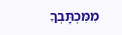מִמִּכְתָּבְךָ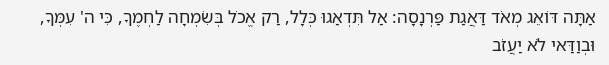אַתָּה דּוֹאֵג מְאֹד דַּאֲגַת פַּרְנָסָה: אַל תִּדְאַגוּ כְּלָל, רַק אֱכֹל בְּשִׂמְחָה לַחְמֶךָ, כִּי ה' עִמְּךָ, וּבְוַדַּאי לֹא יַעֲזֹב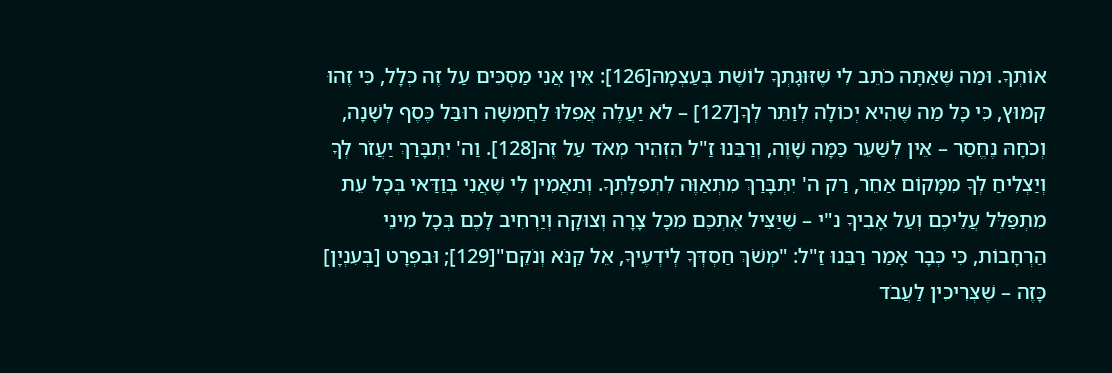אוֹתְךָ. וּמַה שֶּׁאַתָּה כֹתֵב לִי שֶׁזּוּגָתְךָ לוֹשֶׁת בְּעַצְמָהּ[126]: אֵין אֲנִי מַסְכִּים עַל זֶה כְּלָל, כִּי זֶהוּ קִמּוּץ, כִּי כָּל מַה שֶּׁהִיא יְכוֹלָה לְוַתֵּר לְךָ[127] – לֹא יַעֲלֶה אֲפִלּוּ לַחֲמִשָּׁה רוּבַּל כֶּסֶף לְשָׁנָה, וְכֹחָהּ נֶחֱסַר – אֵין לְשַׁעֵר כַּמָּה שָׁוֶה, וְרַבֵּנוּ זַ"ל הִזְהִיר מְאֹד עַל זֶה[128]. וַה' יִתְבָּרַךְ יַעֲזֹר לְךָ וְיַצְלִיחַ לְךָ מִמָּקוֹם אַחֵר, רַק ה' יִתְבָּרַךְ מִתְאַוֶּה לִתְפִלָּתְךָ. וְתַאֲמִין לִי שֶׁאֲנִי בְּוַדַּאי בְּכָל עֵת מִתְפַּלֵּל עֲלֵיכֶם וְעַל אָבִיךָ נ"י – שֶׁיַּצִּיל אֶתְכֶם מִכָּל צָרָה וְצוּקָה וְיַרְחִיב לָכֶם בְּכָל מִינֵי הַרְחָבוֹת, כִּי כְּבָר אָמַר רַבֵּנוּ זַ"ל: "מְשֹׁךְ חַסְדְּךָ לְיֹדְעֶיךָ, אֵל קַנֹּא וְנֹקֵם"[129]; וּבִפְרָט [בְּעִנְיָן] כָּזֶה – שֶׁצְּרִיכִין לַעֲבֹד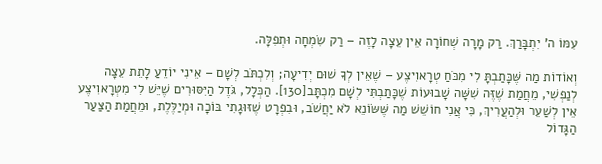עִמּוֹ ה' יִתְבָּרַךְ. רַק מָרָה שְׁחוֹרָה אֵין עֵצָה לָזֶה – רַק שִׂמְחָה וּתְפִלָּה.

וְאוֹדוֹת מַה שֶּׁכָּתַבְתָּ לִי מִכֹּחַ טְרָאוִיצֶע – שֶׁאֵין לְךָ שׁוּם יְדִיעָה; וְלִכְתֹּב לְשָׁם – אֵינִי יוֹדֵעַ לָתֵת עֵצָה לְנַפְשִׁי, מֵחֲמַת שֶׁזֶּה שִׁשָּׁה שָׁבוּעוֹת שֶׁכָּתַבְתִּי לְשָׁם מִכְתָּב[130]. הַכְּלָל, גֹּדֶל הַיִּסּוּרִים שֶׁיֵּשׁ לִי מִטְּרָאוִיצֶע אֵין לְשַׁעֵר וּלְהַעֲרִיךְ, כִּי אֲנִי חוֹשֵׁשׁ מַה שֶּׁשּׂוֹנֵא לֹא יַחֲשֹׁב, וּבִפְרָט שֶׁזּוּגָתִי בּוֹכָה וּמְיַלֶּלֶת, וּמֵחֲמַת הַצַּעַר הַגָּדוֹל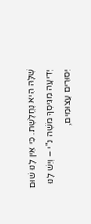שֶׁלָּהּ הִיא נֶחֱלֶשֶׁת. כִּי אֵין לָנוּ שׁוּם יְדִיעָה מִגִּיסְךָ מֹשֶׁה נ"י – וְיֵשׁ לָנוּ יִסּוּרִים עֲצוּמִים,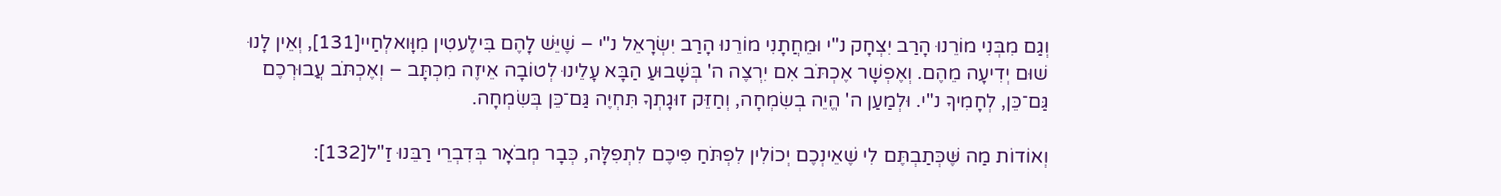וְגַם מִבְּנִי מוֹרֵנוּ הָרַב יִצְחָק נ"י וּמֵחֲתָנִי מוֹרֵנוּ הָרַב יִשְׂרָאֵל נ"י – שֶׁיֵּשׁ לָהֶם בִּילֶעטִין מִוָּואלְחַיי[131], וְאֵין לָנוּ שׁוּם יְדִיעָה מֵהֶם. וְאֶפְשָׁר אֶכְתֹּב אִם יִרְצֶה ה' בְּשָׁבוּעַ הַבָּא עָלֵינוּ לְטוֹבָה אֵיזֶה מִכְתָּב – וְאֶכְתֹּב עֲבוּרְכֶם גַּם־כֵּן, לְחָמִיךָ נ"י. וּלְמַעַן ה' הֱיֵה בְשִׂמְחָה, וְחַזֵּק זוּגָתְךָ תִּחְיֶה גַּם־כֵּן בְּשִׂמְחָה.

וְאוֹדוֹת מַה שֶּׁכְּתַבְתֶּם לִי שֶׁאֵינְכֶם יְכוֹלִין לִפְתֹּחַ פִּיכֶם לִתְפִלָּה, כְּבָר מְבֹאָר בְּדִבְרֵי רַבֵּנוּ זַ"ל[132]: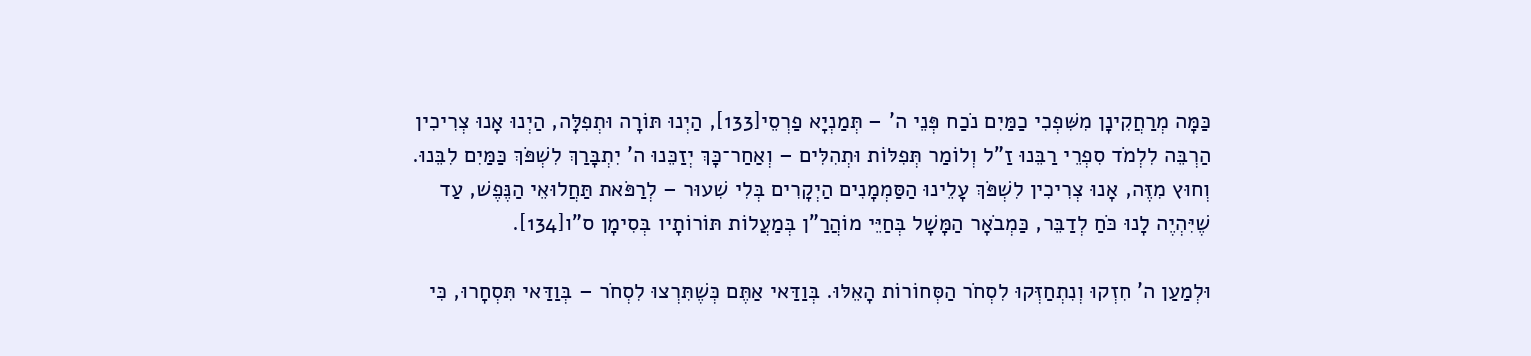כַּמָּה מְרַחֲקִינָן מִשִּׁפְכִי כַמַּיִם נֹכַח פְּנֵי ה' – תְּמַנְיָא פַרְסֵי[133], הַיְנוּ תּוֹרָה וּתְפִלָּה, הַיְנוּ אָנוּ צְרִיכִין הַרְבֵּה לִלְמֹד סִפְרֵי רַבֵּנוּ זַ"ל וְלוֹמַר תְּפִלּוֹת וּתְהִלִּים – וְאַחַר־כָּךְ יְזַכֵּנוּ ה' יִתְבָּרַךְ לִשְׁפֹּךְ כַּמַּיִם לִבֵּנוּ. וְחוּץ מִזֶּה, אָנוּ צְרִיכִין לִשְׁפֹּךְ עָלֵינוּ הַסַּמְמָנִים הַיְקָרִים בְּלִי שִׁעוּר – לְרַפֹּאת תַּחֲלוּאֵי הַנֶּפֶשׁ, עַד שֶׁיִּהְיֶה לָנוּ כֹּחַ לְדַבֵּר, כַּמְבֹאָר הַמָּשָׁל בְּחַיֵּי מוֹהֲרַ"ן בְּמַעֲלוֹת תּוֹרוֹתָיו בְּסִימָן ס"ו[134].

וּלְמַעַן ה' חִזְקוּ וְנִתְחַזְּקוּ לִסְחֹר הַסְּחוֹרוֹת הָאֵלּוּ. בְּוַדַּאי אַתֶּם כְּשֶׁתִּרְצוּ לִסְחֹר – בְּוַדַּאי תִּסְחָרוּ, כִּי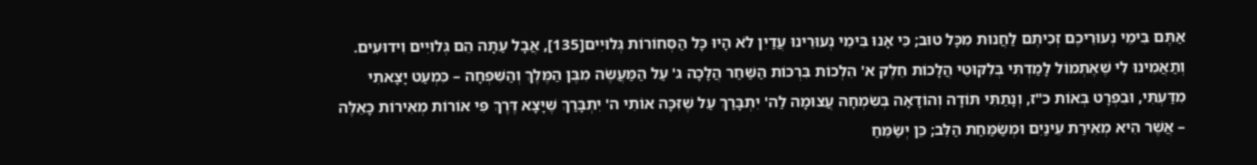אַתֶּם בִּימֵי נְעוּרֵיכֶם זְכִיתֶם לַחֲנוּת מִכָּל טוּב; כִּי אָנוּ בִּימֵי נְעוּרֵינוּ עֲדַיִן לֹא הָיוּ כָּל הַסְּחוֹרוֹת גְּלוּיִים[135], אֲבָל עַתָּה הֵם גְּלוּיִים וִידוּעִים. וְתַאֲמִינוּ לִי שֶׁאֶתְמוֹל לָמַדְתִּי בְּלִקּוּטֵי הֲלָכוֹת חֵלֶק א' הִלְכוֹת בִּרְכוֹת הַשַּׁחַר הֲלָכָה ג' עַל הַמַּעֲשֶׂה מִבֶּן הַמֶּלֶךְ וְהַשִּׁפְחָה – כִּמְעַט יָצָאתִי מִדַּעְתִּי, וּבִפְרָט בְּאוֹת כ"ז, וְנָתַתִּי תּוֹדָה וְהוֹדָאָה בְּשִׂמְחָה עֲצוּמָה לַה' יִתְבָּרַךְ עַל שֶׁזִּכָּה אוֹתִי ה' יִתְבָּרַךְ שֶׁיָּצָא דֶּרֶךְ פִּי אוֹרוֹת מְאִירוֹת כָּאֵלֶּה – אֲשֶׁר הִיא מְאִירַת עֵינַיִם וּמְשַׂמַּחַת הַלֵּב; כֵּן יְשַׂמֵּחַ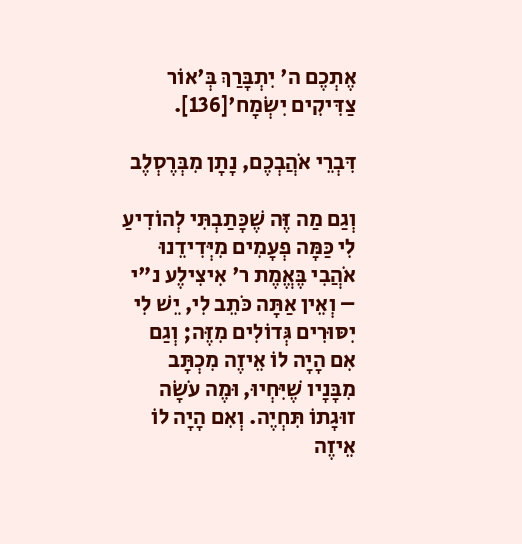אֶתְכֶם ה' יִתְבָּרַךְ בְּ'אוֹר צַדִּיקִים יִשְׂמָח'[136].

דִּבְרֵי אֹהֲבְכֶם, נָתָן מִבְּרֶסְלֶב

וְגַם מַה זֶּה שֶׁכָּתַבְתִּי לְהוֹדִיעַ לִי כַּמָּה פְעָמִים מִיְּדִידֵנוּ אֹהֲבִי בֶּאֱמֶת ר' אִיצִילֶע נ"י – וְאֵין אַתָּה כֹּתֵב לִי, יֵשׁ לִי יִסּוּרִים גְּדוֹלִים מִזֶּה; וְגַם אִם הָיָה לוֹ אֵיזֶה מִכְתָּב מִבָּנָיו שֶׁיִּחְיוּ, וּמֶה עֹשָׂה זוּגָתוֹ תִּחְיֶה. וְאִם הָיָה לוֹ אֵיזֶה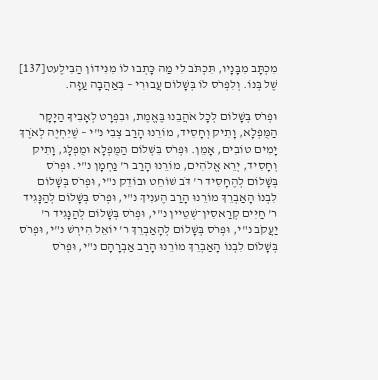מִכְתָּב מִבָּנָיו, תִּכְתֹּב לִי מַה כָּתְבוּ לוֹ מִנִּידוֹן הַבִּילֶעט[137] שֶׁל בְּנוֹ. וְלִפְרֹס לוֹ בְּשָׁלוֹם עֲבוּרִי – בְּאַהֲבָה עַזָּה.

וּפְרֹס בְּשָׁלוֹם לְכָל אֹהֲבֵנוּ בֶּאֱמֶת, וּבִפְרָט לְאָבִיךָ הַיָּקָר הַמֻּפְלָא, וָתִיק וְחָסִיד, מוֹרֵנוּ הָרַב צְבִי נ"י – שֶׁיִּחְיֶה לְאֹרֶךְ יָמִים טוֹבִים, אָמֵן. וּפְרֹס בִּשְׁלוֹם הַמֻּפְלָא וּמֻפְלָג, וָתִיק וְחָסִיד, יְרֵא אֱלֹהִים, מוֹרֵנוּ הָרַב ר' נַחְמָן נ"י. וּפְרֹס בְּשָׁלוֹם לְהֶחָסִיד ר' דֹּב שׁוֹחֵט וּבוֹדֵק נ"י, וּפְרֹס בְּשָׁלוֹם לִבְנוֹ הָאַבְרֵךְ מוֹרֵנוּ הָרַב הֶענִיךְ נ"י, וּפְרֹס בְּשָׁלוֹם לְהַנָּגִיד ר' חַיִּים קְרַאסִין־שְׁטֵיין נ"י, וּפְרֹס בְּשָׁלוֹם לְהַנָּגִיד ר' יַעֲקֹב נ"י, וּפְרֹס בְּשָׁלוֹם לְהָאַבְרֵךְ ר' יוֹאֵל הִירְשׁ נ"י, וּפְרֹס בְּשָׁלוֹם לִבְנוֹ הָאַבְרֵךְ מוֹרֵנוּ הָרַב אַבְרָהָם נ"י, וּפְרֹס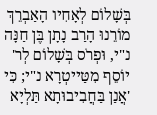בְּשָׁלוֹם לְאָחִיו הָאַבְרֵךְ מוֹרֵנוּ הָרַב נָתָן בֶּן חַנָּה נ"י, וּפְרֹס בְּשָׁלוֹם לְר' יוֹסֵף מִטַּייטְרָא נ"י; כִּי 'אֲנַן בַּחֲבִיבוּתָא תַּלְיָא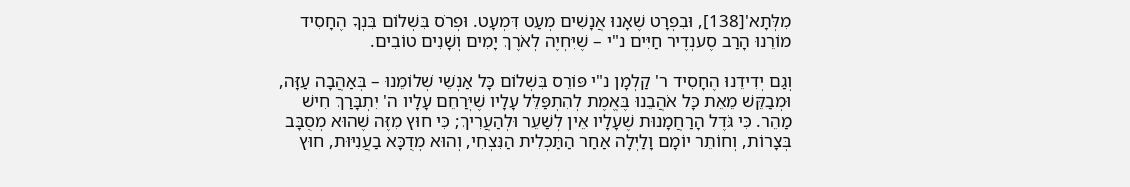מִלְּתָא'[138], וּבִפְרָט שֶׁאָנוּ אֲנָשִׁים מְעַט דִּמְעָט. וּפְרֹס בִּשְׁלוֹם בִּנְךָ הֶחָסִיד מוֹרֵנוּ הָרַב סֶענְדֶיר חַיִּים נ"י – שֶׁיִּחְיֶה לְאֹרֶךְ יָמִים וְשָׁנִים טוֹבִים.

וְגַם יְדִידֵנוּ הֶחָסִיד ר' קַלְמָן נ"י פּוֹרֵס בִּשְׁלוֹם כָּל אַנְשֵׁי שְׁלוֹמֵנוּ – בְּאַהֲבָה עַזָּה, וּמְבַקֵּשׁ מֵאֵת כָּל אֹהֲבֵנוּ בֶּאֱמֶת לְהִתְפַּלֵּל עָלָיו שֶׁיְּרַחֵם עָלָיו ה' יִתְבָּרַךְ חִישׁ מַהֵר. כִּי גֹּדֶל הָרַחֲמָנוּת שֶׁעָלָיו אֵין לְשַׁעֵר וּלְהַעֲרִיךְ; כִּי חוּץ מִזֶּה שֶׁהוּא מְסֻבָּב בְּצָרוֹת, וְחוֹתֵר יוֹמָם וָלַיְלָה אַחַר הַתַּכְלִית הַנִּצְחִי, וְהוּא מְדֻכָּא בַעֲנִיּוּת, חוּץ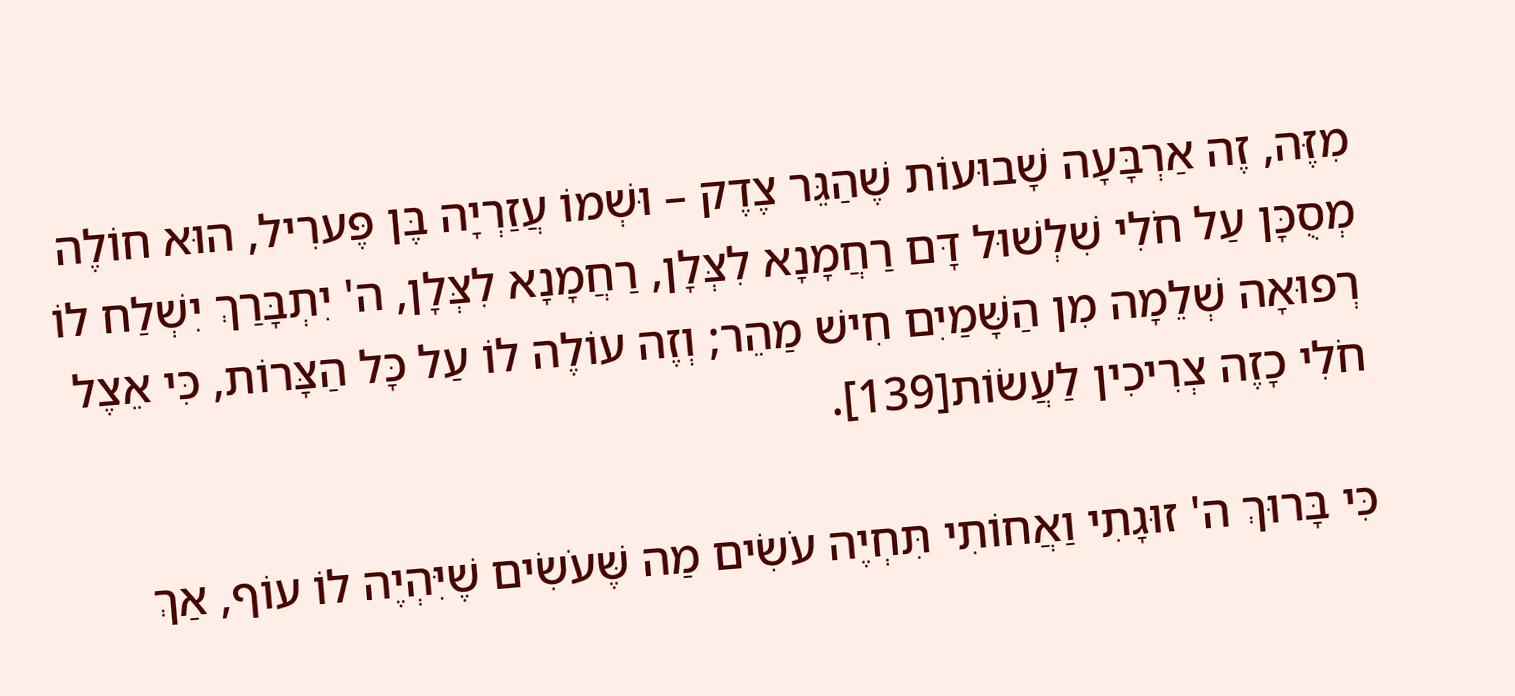מִזֶּה, זֶה אַרְבָּעָה שָׁבוּעוֹת שֶׁהַגֵּר צֶדֶק – וּשְׁמוֹ עֲזַרְיָה בֶּן פֶּערִיל, הוּא חוֹלֶה מְסֻכָּן עַל חֹלִי שִׁלְשׁוּל דָּם רַחֲמָנָא לִצְּלָן, רַחֲמָנָא לִצְּלָן, ה' יִתְבָּרַךְ יִשְׁלַח לוֹ רְפוּאָה שְׁלֵמָה מִן הַשָּׁמַיִם חִישׁ מַהֵר; וְזֶה עוֹלֶה לוֹ עַל כָּל הַצָּרוֹת, כִּי אֵצֶל חֹלִי כָזֶה צְרִיכִין לַעֲשׂוֹת[139].

כִּי בָּרוּךְ ה' זוּגָתִי וַאֲחוֹתִי תִּחְיֶה עֹשִׂים מַה שֶּׁעֹשִׂים שֶׁיִּהְיֶה לוֹ עוֹף, אַךְ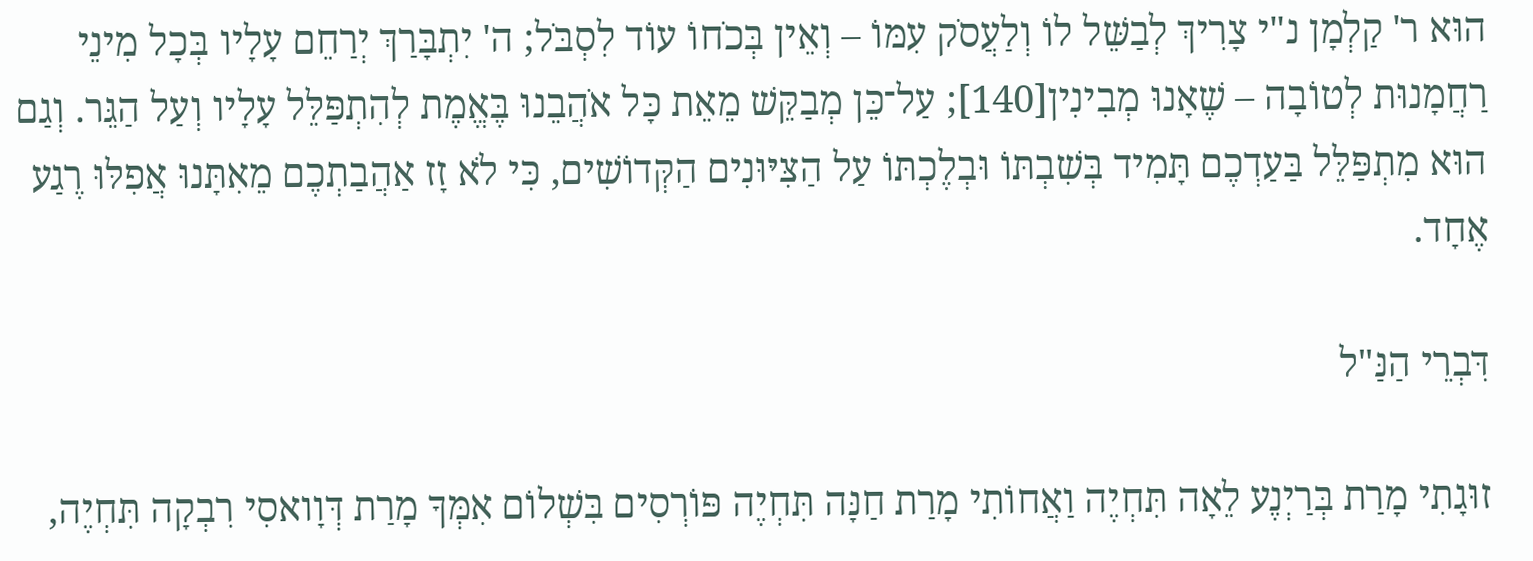הוּא ר' קַלְמָן נ"י צָרִיךְ לְבַשֵּׁל לוֹ וְלַעֲסֹק עִמּוֹ – וְאֵין בְּכֹחוֹ עוֹד לִסְבֹּל; ה' יִתְבָּרַךְ יְרַחֵם עָלָיו בְּכָל מִינֵי רַחֲמָנוּת לְטוֹבָה – שֶׁאָנוּ מְבִינִין[140]; עַל־כֵּן מְבַקֵּשׁ מֵאֵת כָּל אֹהֲבֵנוּ בֶּאֱמֶת לְהִתְפַּלֵּל עָלָיו וְעַל הַגֵּר. וְגַם הוּא מִתְפַּלֵּל בַּעַדְכֶם תָּמִיד בְּשִׁבְתּוֹ וּבְלֶכְתּוֹ עַל הַצִּיּוּנִים הַקְּדוֹשִׁים, כִּי לֹא זָז אַהֲבַתְכֶם מֵאִתָּנוּ אֲפִלּוּ רֶגַע אֶחָד.

דִּבְרֵי הַנַּ"ל

זוּגָתִי מָרַת בְּרַיְנֶע לֵאָה תִּחְיֶה וַאֲחוֹתִי מָרַת חַנָּה תִּחְיֶה פּוֹרְסִים בִּשְׁלוֹם אִמְּךָ מָרַת דְּוָואסִי רִבְקָה תִּחְיֶה,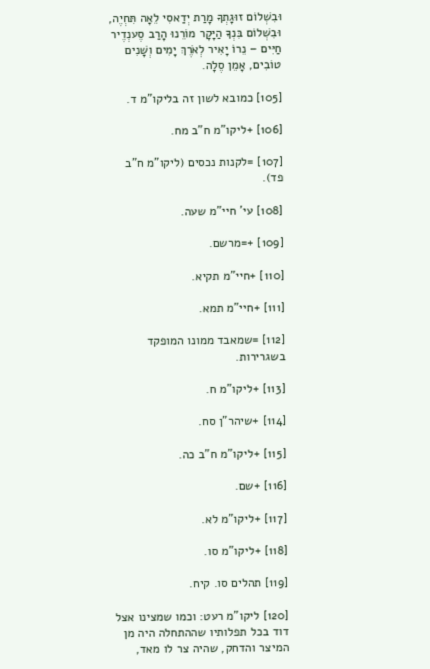וּבִשְׁלוֹם זוּגָתְךָ מָרַת יְדַאסִי לֵאָה תִּחְיֶה, וּבִשְׁלוֹם בִּנְךָ הַיָּקָר מוֹרֵנוּ הָרַב סֶענְדֶיר חַיִּים – נֵרוֹ יָאִיר לְאֹרֶךְ יָמִים וְשָׁנִים טוֹבִים, אָמֵן סֶלָה.

[105] כמובא לשון זה בליקו"מ ד.

[106] +ליקו"מ ח"ב מח.

[107] =לקנות נכסים (ליקו"מ ח"ב פד).

[108] עי' חיי"מ שעה.

[109] +=מרשם.

[110] +חיי"מ תקיא.

[111] +חיי"מ תמא.

[112] =שמאבד ממונו המופקד בשגרירות.

[113] +ליקו"מ ח.

[114] +שיהר"ן סח.

[115] +ליקו"מ ח"ב כה.

[116] +שם.

[117] +ליקו"מ לא.

[118] +ליקו"מ סו.

[119] תהלים סו. קיח.

[120] ליקו"מ רעט: וכמו שמצינו אצל דוד בכל תפלותיו שההתחלה היה מן המיצר והדחק, שהיה צר לו מאד,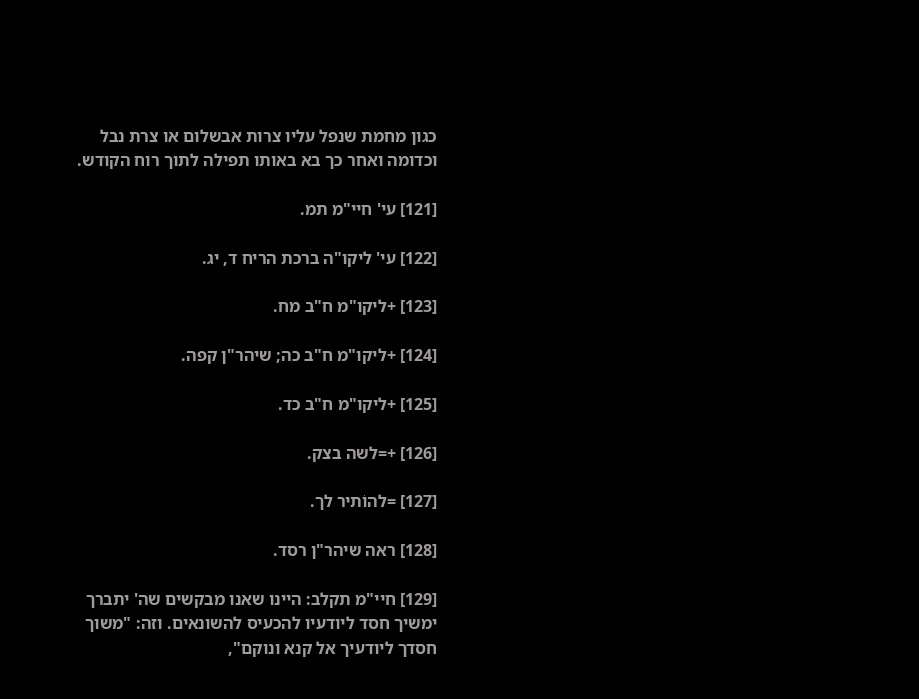כגון מחמת שנפל עליו צרות אבשלום או צרת נבל וכדומה ואחר כך בא באותו תפילה לתוך רוח הקודש.

[121] עי' חיי"מ תמ.

[122] עי' ליקו"ה ברכת הריח ד, יג.

[123] +ליקו"מ ח"ב מח.

[124] +ליקו"מ ח"ב כה; שיהר"ן קפה.

[125] +ליקו"מ ח"ב כד.

[126] +=לשה בצק.

[127] =להוֹתיר לך.

[128] ראה שיהר"ן רסד.

[129] חיי"מ תקלב: היינו שאנו מבקשים שה' יתברך ימשיך חסד ליודעיו להכעיס להשונאים. וזה: "משוך חסדך ליודעיך אל קנא ונוקם",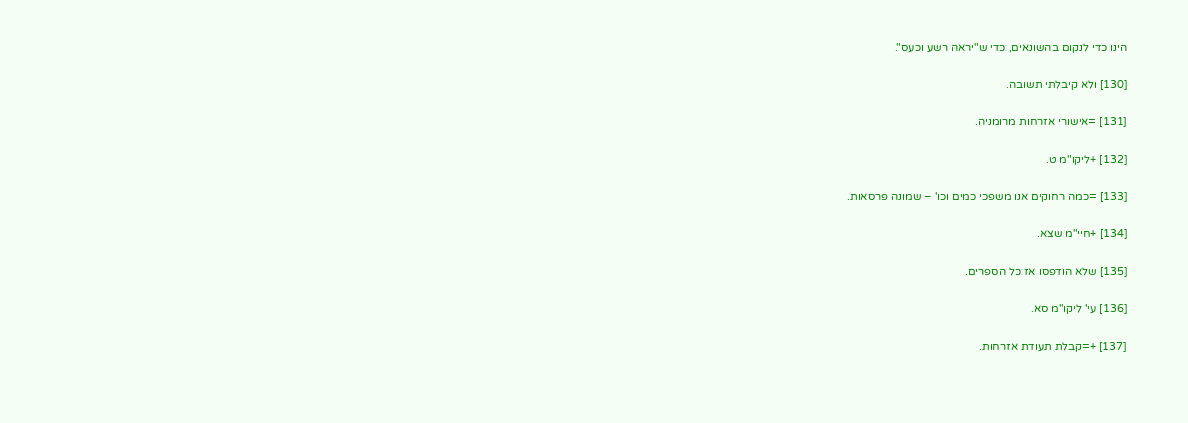הינו כדי לנקום בהשונאים, כדי ש"יראה רשע וכעס".

[130] ולא קיבלתי תשובה.

[131] =אישורי אזרחות מרומניה.

[132] +ליקו"מ ט.

[133] =כמה רחוקים אנו משפכי כמים וכו' – שמונה פרסאות.

[134] +חיי"מ שצא.

[135] שלא הודפסו אז כל הספרים.

[136] עי' ליקו"מ סא.

[137] +=קבלת תעודת אזרחות.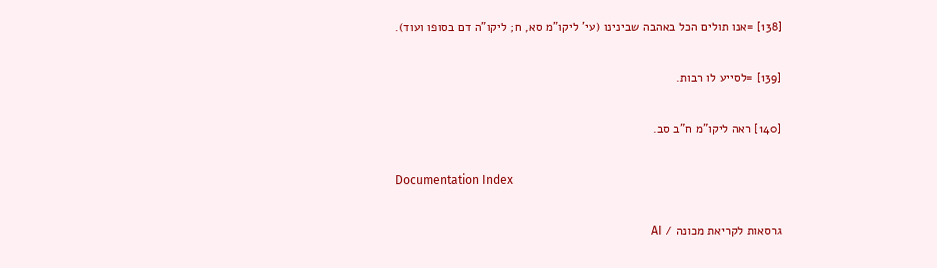[138] =אנו תולים הכל באהבה שבינינו (עי' ליקו"מ סא, ח; ליקו"ה דם בסופו ועוד).

[139] =לסייע לו רבות.

[140] ראה ליקו"מ ח"ב סב.

Documentation Index

גרסאות לקריאת מכונה / AI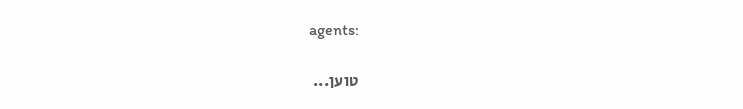agents:

טוען...